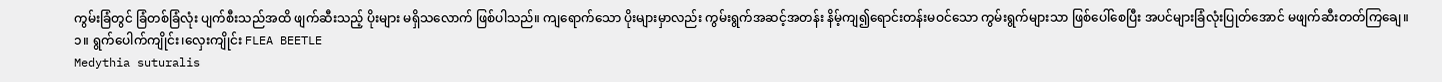ကွမ်းခြံတွင် ခြံတစ်ခြံလုံး ပျက်စီးသည်အထိ ဖျက်ဆီးသည့် ပိုးများ မရှိသလောက် ဖြစ်ပါသည်။ ကျရောက်သော ပိုးများမှာလည်း ကွမ်းရွက်အဆင့်အတန်း နိမ့်ကျ၍ရောင်းတန်းမဝင်သော ကွမ်းရွက်များသာ ဖြစ်ပေါ်စေပြီး အပင်များခြံလုံးပြုတ်အောင် မဖျက်ဆီးတတ်ကြချေ။
၁။ ရွက်ပေါက်ကျိုင်း၊လှေးကျိုင်း FLEA BEETLE
Medythia suturalis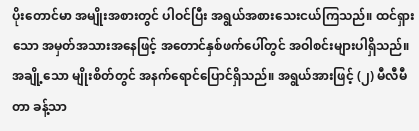ပိုးတောင်မာ အမျိုးအစားတွင် ပါဝင်ပြီး အရွယ်အစားသေးငယ်ကြသည်။ ထင်ရှားသော အမှတ်အသားအနေဖြင့် အတောင်နှစ်ဖက်ပေါ်တွင် အဝါစင်းများပါရှိသည်။ အချို့သော မျိုးစိတ်တွင် အနက်ရောင်ပြောင်ရှိသည်။ အရွယ်အားဖြင့် (၂) မီလီမီတာ ခန့်သာ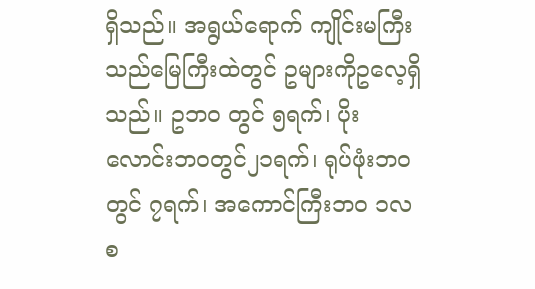ရှိသည်။ အရွယ်ရောက် ကျိုင်းမကြီးသည်မြေကြီးထဲတွင် ဥများကိုဥလေ့ရှိသည်။ ဥဘဝ တွင် ၅ရက်၊ ပိုးလောင်းဘဝတွင်၂၁ရက်၊ ရုပ်ဖုံးဘဝတွင် ၇ရက်၊ အကောင်ကြီးဘဝ ၁လ စ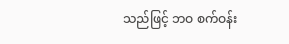သည်ဖြင့် ဘဝ စက်ဝန်း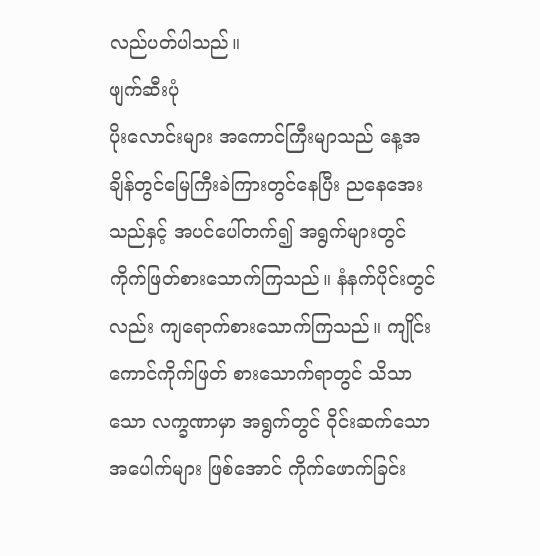လည်ပတ်ပါသည်။
ဖျက်ဆီးပုံ
ပိုးလောင်းများ အကောင်ကြီးမျာသည် နေ့အချိန်တွင်မြေကြီးခဲကြားတွင်နေပြီး ညနေအေးသည်နှင့် အပင်ပေါ်တက်၍ အရွက်များတွင် ကိုက်ဖြတ်စားသောက်ကြသည်။ နံနက်ပိုင်းတွင်လည်း ကျရောက်စားသောက်ကြသည်။ ကျိုင်းကောင်ကိုက်ဖြတ် စားသောက်ရာတွင် သိသာသော လက္ခဏာမှာ အရွက်တွင် ဝိုင်းဆက်သော အပေါက်များ ဖြစ်အောင် ကိုက်ဖောက်ခြင်း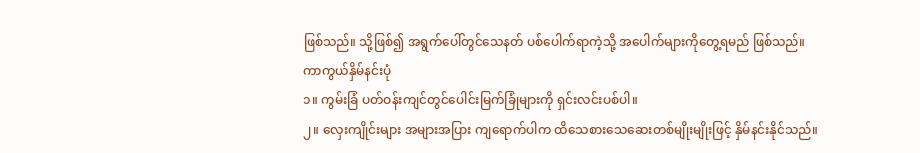ဖြစ်သည်။ သို့ဖြစ်၍ အရွက်ပေါ်တွင်သေနတ် ပစ်ပေါက်ရာကဲ့သို့ အပေါက်များကိုတွေ့ရမည် ဖြစ်သည်။
ကာကွယ်နှိမ်နင်းပုံ
၁။ ကွမ်းခြံ ပတ်ဝန်းကျင်တွင်ပေါင်းမြက်ခြုံများကို ရှင်းလင်းပစ်ပါ။
၂။ လှေးကျိုင်းများ အများအပြား ကျရောက်ပါက ထိသေစားသေဆေးတစ်မျိုးမျိုးဖြင့် နှိမ်နင်းနိုင်သည်။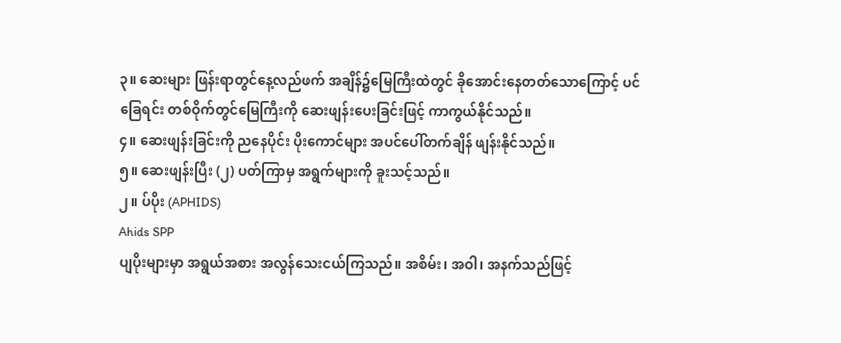၃။ ဆေးများ ဖြန်းရာတွင်နေ့လည်ဖက် အချိန်၌မြေကြီးထဲတွင် ခိုအောင်းနေတတ်သောကြောင့် ပင်ခြေရင်း တစ်ဝိုက်တွင်မြေကြီးကို ဆေးဖျန်းပေးခြင်းဖြင့် ကာကွယ်နိုင်သည်။
၄။ ဆေးဖျန်းခြင်းကို ညနေပိုင်း ပိုးကောင်များ အပင်ပေါ်တက်ချိန် ဖျန်းနိုင်သည်။
၅။ ဆေးဖျန်းပြီး (၂) ပတ်ကြာမှ အရွက်များကို ခူးသင့်သည်။
၂။ ပ်ပိုး (APHIDS)
Ahids SPP
ပျပိုးများမှာ အရွယ်အစား အလွန်သေးငယ်ကြသည်။ အစိမ်း၊ အဝါ၊ အနက်သည်ဖြင့်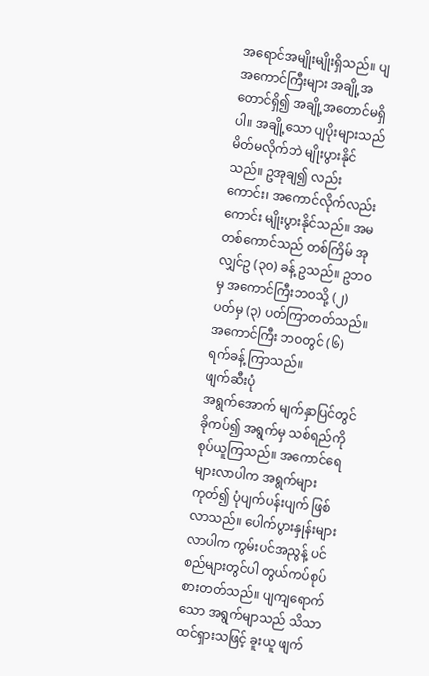အရောင်အမျိုးမျိုးရှိသည်။ ပျအကောင်ကြီးများ အချို့အတောင်ရှိ၍ အချို့အတောင်မရှိပါ။ အချို့သော ပျပိုးများသည် မိတ်မလိုက်ဘဲ မျိုးပွားနိုင်သည်။ ဥအုချ၍ လည်းကောင်း၊ အကောင်လိုက်လည်းကောင်း မျိုးပွားနိုင်သည်။ အမတစ်ကောင်သည် တစ်ကြိမ် အုလျှင်ဥ (၃၀) ခန့် ဥသည်။ ဥဘဝမှ အကောင်ကြီးဘဝသို့ (၂) ပတ်မှ (၃) ပတ်ကြာတတ်သည်။ အကောင်ကြီး ဘဝတွင် (၆) ရက်ခန့် ကြာသည်။
ဖျက်ဆီးပုံ
အရွက်အောက် မျက်နှာပြင်တွင် ခိုကပ်၍ အရွက်မှ သစ်ရည်ကို စုပ်ယူကြသည်။ အကောင်ရေများလာပါက အရွက်များကုတ်၍ ပုံပျက်ပန်းပျက် ဖြစ်လာသည်။ ပေါက်ပွားနှုန်းများလာပါက ကွမ်းပင်အညွန့် ပင်စည်များတွင်ပါ တွယ်ကပ်စုပ်စားတတ်သည်။ ပျကျရောက်သော အရွက်မျာသည် သိသာထင်ရှားသဖြင့် ခူးယူ ဖျက်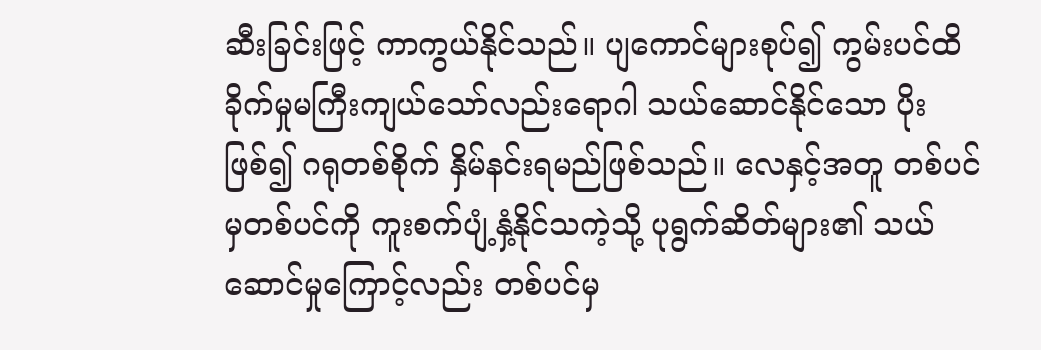ဆီးခြင်းဖြင့် ကာကွယ်နိုင်သည်။ ပျကောင်များစုပ်၍ ကွမ်းပင်ထိခိုက်မှုမကြီးကျယ်သော်လည်းရောဂါ သယ်ဆောင်နိုင်သော ပိုးဖြစ်၍ ဂရုတစ်စိုက် နှိမ်နင်းရမည်ဖြစ်သည်။ လေနှင့်အတူ တစ်ပင်မှတစ်ပင်ကို ကူးစက်ပျံ့နှံ့နိုင်သကဲ့သို့ ပုရွက်ဆိတ်များ၏ သယ်ဆောင်မှုကြောင့်လည်း တစ်ပင်မှ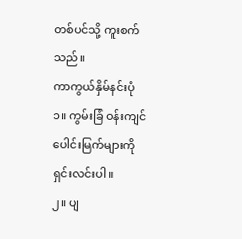တစ်ပင်သို့ ကူးစက်သည်။
ကာကွယ်နှိမ်နင်းပုံ
၁။ ကွမ်းခြံ ဝန်းကျင်ပေါင်းမြက်များကို ရှင်းလင်းပါ။
၂။ ပျ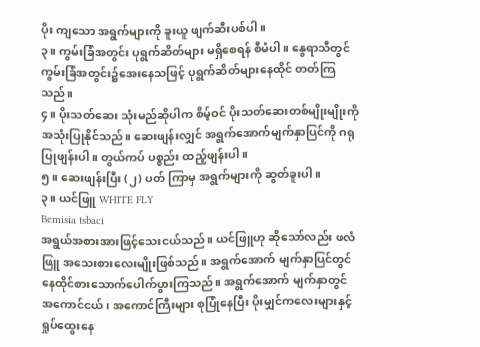ပိုး ကျသော အရွက်များကို ခူးယူ ဖျက်ဆီးပစ်ပါ။
၃။ ကွမ်းခြံအတွင်း ပုရွက်ဆိတ်များ မရှိစေရန် စီမံပါ။ နွေရာသီတွင် ကွမ်းခြံအတွင်း၌အေးနေသဖြင့် ပုရွက်ဆိတ်များနေထိုင် တတ်ကြသည်။
၄။ ပိုးသတ်ဆေး သုံးမည်ဆိုပါက စိမ့်ဝင် ပိုးသတ်ဆေးတစ်မျိုးမျိုးကို အသုံးပြုနိုင်သည်။ ဆေးဖျန်းလျှင် အရွက်အောက်မျက်နှာပြင်ကို ဂရုပြုဖျန်းပါ။ တွယ်ကပ် ပစ္စည်း ထည့်ဖျန်းပါ။
၅။ ဆေးဖျန်းပြီး (၂) ပတ် ကြာမှ အရွက်များကို ဆွတ်ခူးပါ။
၃။ ယင်ဖြူ WHITE FLY
Bemisia tsbaci
အရွယ်အစားအားဖြင့်သေးငယ်သည်။ ယင်ဖြူဟု ဆိုသော်လည်း ဖလံဖြူ အသေးစားလေးမျိုးဖြစ်သည်။ အရွက်အောက် မျက်နှာပြင်တွင်နေထိုင်စားသောက်ပေါက်ပွားကြသည်။ အရွက်အောက် မျက်နှာတွင် အကောင်ငယ်၊ အကောင်ကြီးများ စုပြုံနေပြီး ပိုးမျှင်ကလေးများနှင့် ရှုပ်ထွေးနေ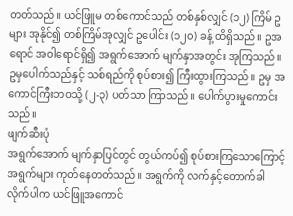တတ်သည်။ ယင်ဖြူမ တစ်ကောင်သည် တစ်နှစ်လျှင် (၁၂) ကြိမ် ဥများ အုနိုင်၍ တစ်ကြိမ်အုလျှင် ဥပေါင်း (၁၂၀) ခန့် ထိရှိသည်။ ဥအရောင် အဝါရောင်ရှိ၍ အရွက်အောက် မျက်နှာအတွင်း အုကြသည်။ ဥမှပေါက်သည်နှင့် သစ်ရည်ကို စုပ်စား၍ ကြီးထွားကြသည်။ ဥမှ အကောင်ကြီးဘဝသို့ (၂-၃) ပတ်သာ ကြာသည်။ ပေါက်ပွားမှုကောင်းသည်။
ဖျက်ဆီးပုံ
အရွက်အောက် မျက်နှာပြင်တွင် တွယ်ကပ်၍ စုပ်စားကြသောကြောင့် အရွက်များ ကုတ်နေတတ်သည်။ အရွက်ကို လက်နှင့်တောက်ခါ လိုက်ပါက ယင်ဖြူအကောင်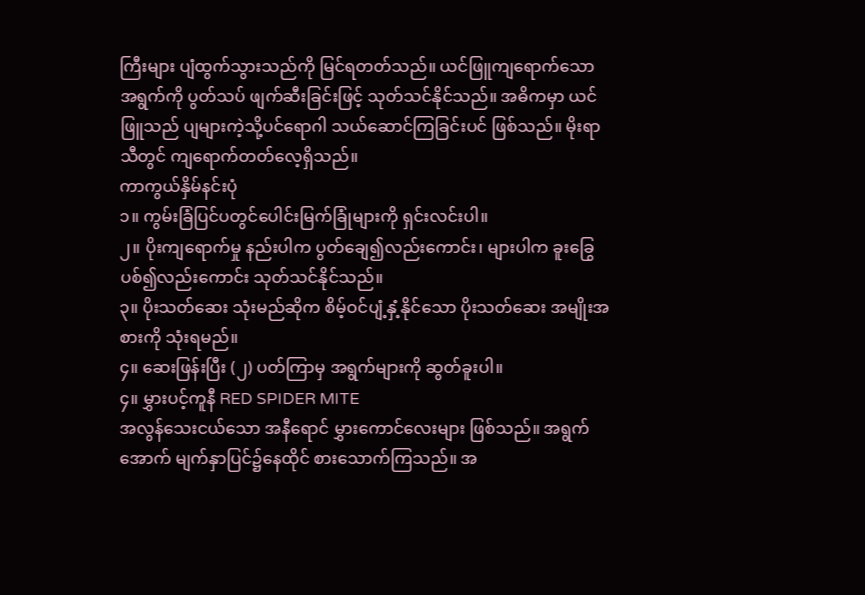ကြီးများ ပျံထွက်သွားသည်ကို မြင်ရတတ်သည်။ ယင်ဖြူကျရောက်သော အရွက်ကို ပွတ်သပ် ဖျက်ဆီးခြင်းဖြင့် သုတ်သင်နိုင်သည်။ အဓိကမှာ ယင်ဖြူသည် ပျများကဲ့သို့ပင်ရောဂါ သယ်ဆောင်ကြခြင်းပင် ဖြစ်သည်။ မိုးရာသီတွင် ကျရောက်တတ်လေ့ရှိသည်။
ကာကွယ်နှိမ်နင်းပုံ
၁။ ကွမ်းခြံပြင်ပတွင်ပေါင်းမြက်ခြုံများကို ရှင်းလင်းပါ။
၂။ ပိုးကျရောက်မှု နည်းပါက ပွတ်ချေ၍လည်းကောင်း၊ များပါက ခူးခြွေပစ်၍လည်းကောင်း သုတ်သင်နိုင်သည်။
၃။ ပိုးသတ်ဆေး သုံးမည်ဆိုက စိမ့်ဝင်ပျံ့နှံ့နိုင်သော ပိုးသတ်ဆေး အမျိုးအစားကို သုံးရမည်။
၄။ ဆေးဖြန်းပြီး (၂) ပတ်ကြာမှ အရွက်များကို ဆွတ်ခူးပါ။
၄။ မွှားပင့်ကူနီ RED SPIDER MITE
အလွန်သေးငယ်သော အနီရောင် မွှားကောင်လေးများ ဖြစ်သည်။ အရွက်အောက် မျက်နှာပြင်၌နေထိုင် စားသောက်ကြသည်။ အ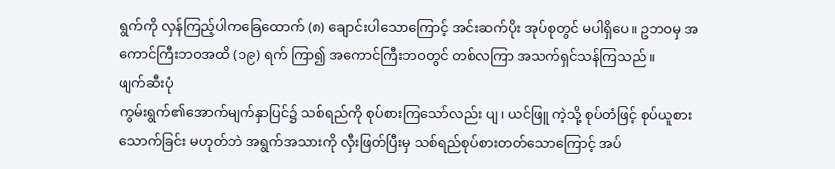ရွက်ကို လှန်ကြည့်ပါကခြေထောက် (၈) ချောင်းပါသောကြောင့် အင်းဆက်ပိုး အုပ်စုတွင် မပါရှိပေ။ ဥဘဝမှ အကောင်ကြီးဘဝအထိ (၁၉) ရက် ကြာ၍ အကောင်ကြီးဘဝတွင် တစ်လကြာ အသက်ရှင်သန်ကြသည်။
ဖျက်ဆီးပုံ
ကွမ်းရွက်၏အောက်မျက်နှာပြင်၌ သစ်ရည်ကို စုပ်စားကြသော်လည်း ပျ၊ ယင်ဖြူ ကဲ့သို့ စုပ်တံဖြင့် စုပ်ယူစားသောက်ခြင်း မဟုတ်ဘဲ အရွက်အသားကို လှီးဖြတ်ပြီးမှ သစ်ရည်စုပ်စားတတ်သောကြောင့် အပ်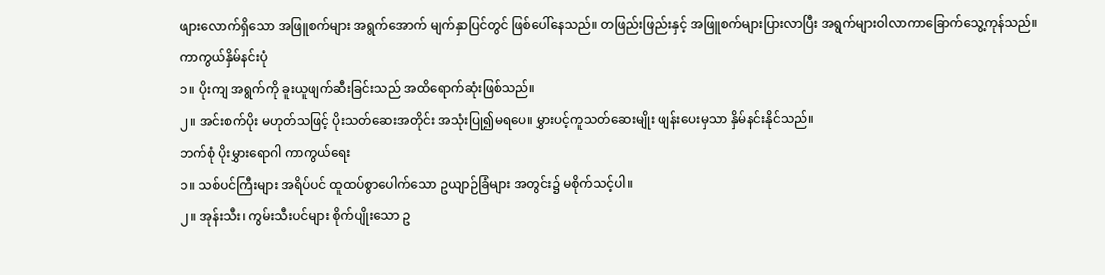ဖျားလောက်ရှိသော အဖြူစက်များ အရွက်အောက် မျက်နှာပြင်တွင် ဖြစ်ပေါ်နေသည်။ တဖြည်းဖြည်းနှင့် အဖြူစက်များပြားလာပြီး အရွက်များဝါလာကာခြောက်သွေ့ကုန်သည်။
ကာကွယ်နှိမ်နင်းပုံ
၁။ ပိုးကျ အရွက်ကို ခူးယူဖျက်ဆီးခြင်းသည် အထိရောက်ဆုံးဖြစ်သည်။
၂။ အင်းစက်ပိုး မဟုတ်သဖြင့် ပိုးသတ်ဆေးအတိုင်း အသုံးပြု၍မရပေ။ မွှားပင့်ကူသတ်ဆေးမျိုး ဖျန်းပေးမှသာ နှိမ်နင်းနိုင်သည်။
ဘက်စုံ ပိုးမွှားရောဂါ ကာကွယ်ရေး
၁။ သစ်ပင်ကြီးများ အရိပ်ပင် ထူထပ်စွာပေါက်သော ဥယျာဉ်ခြံများ အတွင်း၌ မစိုက်သင့်ပါ။
၂။ အုန်းသီး၊ ကွမ်းသီးပင်များ စိုက်ပျိုးသော ဥ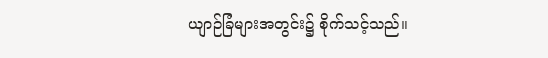ယျာဉ်ခြံများအတွင်း၌ စိုက်သင့်သည်။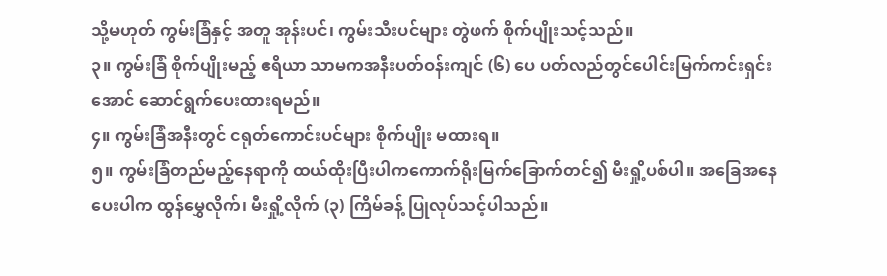သို့မဟုတ် ကွမ်းခြံနှင့် အတူ အုန်းပင်၊ ကွမ်းသီးပင်များ တွဲဖက် စိုက်ပျိုးသင့်သည်။
၃။ ကွမ်းခြံ စိုက်ပျိုးမည့် ဧရိယာ သာမကအနီးပတ်ဝန်းကျင် (၆) ပေ ပတ်လည်တွင်ပေါင်းမြက်ကင်းရှင်းအောင် ဆောင်ရွက်ပေးထားရမည်။
၄။ ကွမ်းခြံအနီးတွင် ငရုတ်ကောင်းပင်များ စိုက်ပျိုး မထားရ။
၅။ ကွမ်းခြံတည်မည့်နေရာကို ထယ်ထိုးပြီးပါကကောက်ရိုးမြက်ခြောက်တင်၍ မီးရှို့ပစ်ပါ။ အခြေအနေပေးပါက ထွန်မွှေလိုက်၊ မီးရှို့လိုက် (၃) ကြိမ်ခန့် ပြုလုပ်သင့်ပါသည်။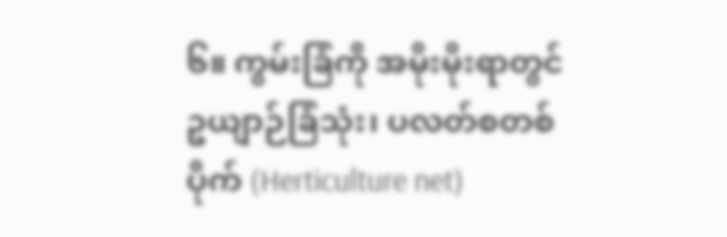၆။ ကွမ်းခြံကို အမိုးမိုးရာတွင် ဥယျာဉ်ခြံသုံး၊ ပလတ်စတစ်ပိုက် (Herticulture net)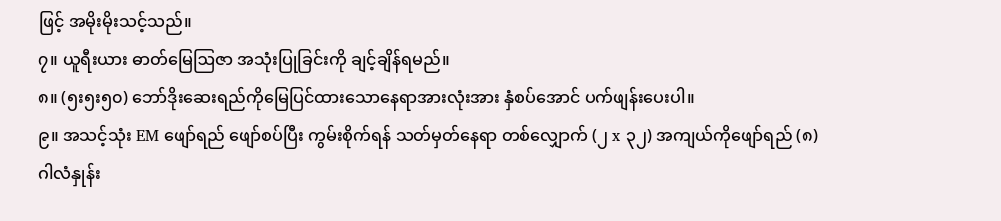ဖြင့် အမိုးမိုးသင့်သည်။
၇။ ယူရီးယား ဓာတ်မြေဩဇာ အသုံးပြုခြင်းကို ချင့်ချိန်ရမည်။
၈။ (၅း၅း၅၀) ဘော်ဒိုးဆေးရည်ကိုမြေပြင်ထားသောနေရာအားလုံးအား နှံစပ်အောင် ပက်ဖျန်းပေးပါ။
၉။ အသင့်သုံး EM ဖျော်ရည် ဖျော်စပ်ပြီး ကွမ်းစိုက်ရန် သတ်မှတ်နေရာ တစ်လျှောက် (၂ x ၃၂) အကျယ်ကိုဖျော်ရည် (၈) ဂါလံနှုန်း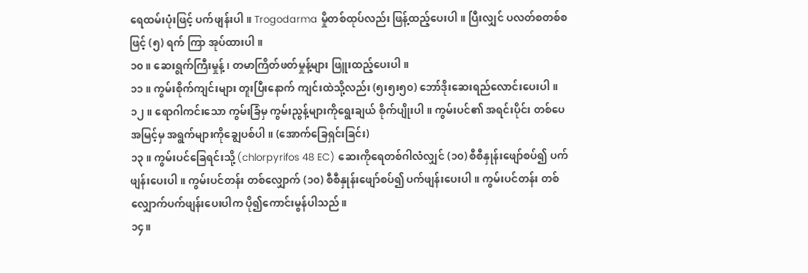ရေထမ်းပုံးဖြင့် ပက်ဖျန်းပါ။ Trogodarma မှိုတစ်ထုပ်လည်း ဖြန့်ထည့်ပေးပါ။ ပြီးလျှင် ပလတ်စတစ်စဖြင့် (၅) ရက် ကြာ အုပ်ထားပါ။
၁၀။ ဆေးရွက်ကြီးမှုန့်၊ တမာကြိတ်ဖတ်မှုန့်များ ဖြူးထည့်ပေးပါ။
၁၁။ ကွမ်းစိုက်ကျင်းများ တူးပြီးနောက် ကျင်းထဲသို့လည်း (၅း၅း၅၀) ဘော်ဒိုးဆေးရည်လောင်းပေးပါ။
၁၂။ ရောဂါကင်းသော ကွမ်းခြံမှ ကွမ်းညွန့်များကိုရွေးချယ် စိုက်ပျိုးပါ။ ကွမ်းပင်၏ အရင်းပိုင်း တစ်ပေ အမြင့်မှ အရွက်များကိုချွေပစ်ပါ။ (အောက်ခြေရှင်းခြင်း)
၁၃။ ကွမ်းပင်ခြေရင်းသို့ (chlorpyrifos 48 EC) ဆေးကိုရေတစ်ဂါလံလျှင် (၁၀) စီစီနှုန်းဖျော်စပ်၍ ပက်ဖျန်းပေးပါ။ ကွမ်းပင်တန်း တစ်လျှောက် (၁၀) စီစီနှုန်းဖျော်စပ်၍ ပက်ဖျန်းပေးပါ။ ကွမ်းပင်တန်း တစ်လျှောက်ပက်ဖျန်းပေးပါက ပို၍ကောင်းမွန်ပါသည်။
၁၄။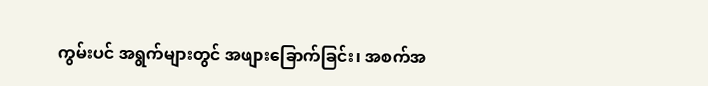ကွမ်းပင် အရွက်များတွင် အဖျားခြောက်ခြင်း၊ အစက်အ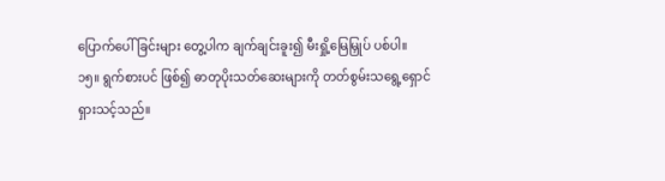ပြောက်ပေါ်ခြင်းများ တွေ့ပါက ချက်ချင်းခူး၍ မီးရှို့မြေမြှုပ် ပစ်ပါ။
၁၅။ ရွက်စားပင် ဖြစ်၍ ဓာတုပိုးသတ်ဆေးများကို တတ်စွမ်းသရွေ့ရှောင်ရှားသင့်သည်။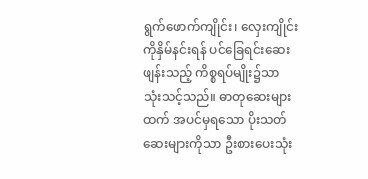ရွက်ဖောက်ကျိုင်း၊ လှေးကျိုင်းကိုနှိမ်နင်းရန် ပင်ခြေရင်းဆေးဖျန်းသည့် ကိစ္စရပ်မျိုး၌သာ သုံးသင့်သည်။ ဓာတုဆေးများထက် အပင်မှရသော ပိုးသတ်ဆေးများကိုသာ ဦးစားပေးသုံး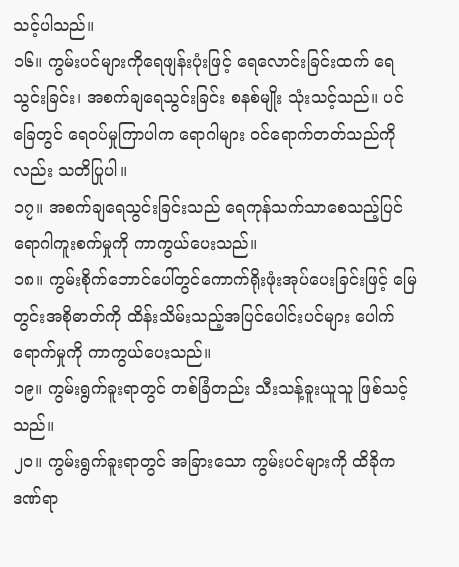သင့်ပါသည်။
၁၆။ ကွမ်းပင်များကိုရေဖျန်းပုံးဖြင့် ရေလောင်းခြင်းထက် ရေသွင်းခြင်း၊ အစက်ချရေသွင်းခြင်း စနစ်မျိုး သုံးသင့်သည်။ ပင်ခြေတွင် ရေဝပ်မှုကြာပါက ရောဂါများ ဝင်ရောက်တတ်သည်ကိုလည်း သတိပြုပါ။
၁၇။ အစက်ချရေသွင်းခြင်းသည် ရေကုန်သက်သာစေသည့်ပြင် ရောဂါကူးစက်မှုကို ကာကွယ်ပေးသည်။
၁၈။ ကွမ်းစိုက်ဘောင်ပေါ်တွင်ကောက်ရိုးဖုံးအုပ်ပေးခြင်းဖြင့် မြေတွင်းအစိုဓာတ်ကို ထိန်းသိမ်းသည့်အပြင်ပေါင်းပင်များ ပေါက်ရောက်မှုကို ကာကွယ်ပေးသည်။
၁၉။ ကွမ်းရွက်ခူးရာတွင် တစ်ခြံတည်း သီးသန့်ခူးယူသူ ဖြစ်သင့်သည်။
၂၀။ ကွမ်းရွက်ခူးရာတွင် အခြားသော ကွမ်းပင်များကို ထိခိုကဒဏ်ရာ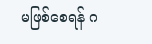မဖြစ်စေရန် ဂ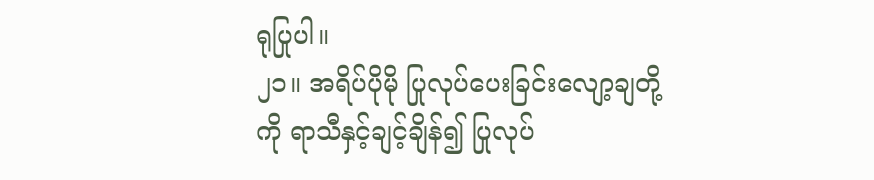ရုပြုပါ။
၂၁။ အရိပ်ပိုမို ပြုလုပ်ပေးခြင်းလျော့ချတို့ကို ရာသီနှင့်ချင့်ချိန်၍ ပြုလုပ်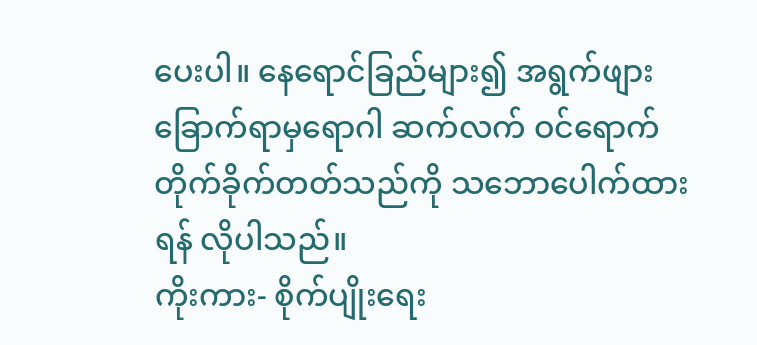ပေးပါ။ နေရောင်ခြည်များ၍ အရွက်ဖျားခြောက်ရာမှရောဂါ ဆက်လက် ဝင်ရောက်တိုက်ခိုက်တတ်သည်ကို သဘောပေါက်ထားရန် လိုပါသည်။
ကိုးကား- စိုက်ပျိုးရေး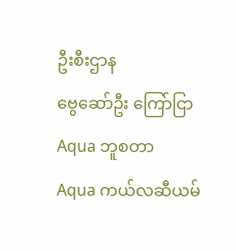ဦးစီးဌာန
ဗွေဆော်ဦး ကြော်ငြာ
Aqua ဘူစတာ
Aqua ကယ်လဆီယမ်